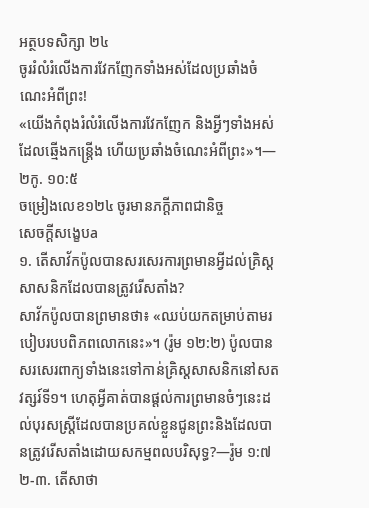អត្ថបទសិក្សា ២៤
ចូររំលំរំលើងការវែកញែកទាំងអស់ដែលប្រឆាំងចំណេះអំពីព្រះ!
«យើងកំពុងរំលំរំលើងការវែកញែក និងអ្វីៗទាំងអស់ដែលឆ្មើងកន្ត្រើង ហើយប្រឆាំងចំណេះអំពីព្រះ»។—២កូ. ១០:៥
ចម្រៀងលេខ១២៤ ចូរមានភក្ដីភាពជានិច្ច
សេចក្ដីសង្ខេបa
១. តើសាវ័កប៉ូលបានសរសេរការព្រមានអ្វីដល់គ្រិស្តសាសនិកដែលបានត្រូវរើសតាំង?
សាវ័កប៉ូលបានព្រមានថា៖ «ឈប់យកតម្រាប់តាមរបៀបរបបពិភពលោកនេះ»។ (រ៉ូម ១២:២) ប៉ូលបានសរសេរពាក្យទាំងនេះទៅកាន់គ្រិស្តសាសនិកនៅសតវត្សរ៍ទី១។ ហេតុអ្វីគាត់បានផ្ដល់ការព្រមានចំៗនេះដល់បុរសស្ត្រីដែលបានប្រគល់ខ្លួនជូនព្រះនិងដែលបានត្រូវរើសតាំងដោយសកម្មពលបរិសុទ្ធ?—រ៉ូម ១:៧
២-៣. តើសាថា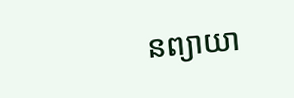នព្យាយា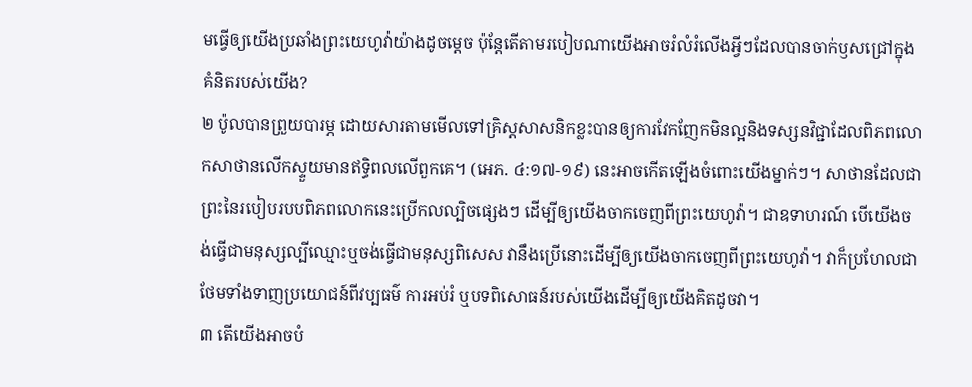មធ្វើឲ្យយើងប្រឆាំងព្រះយេហូវ៉ាយ៉ាងដូចម្ដេច ប៉ុន្តែតើតាមរបៀបណាយើងអាចរំលំរំលើងអ្វីៗដែលបានចាក់ឫសជ្រៅក្នុងគំនិតរបស់យើង?
២ ប៉ូលបានព្រួយបារម្ភ ដោយសារតាមមើលទៅគ្រិស្តសាសនិកខ្លះបានឲ្យការវែកញែកមិនល្អនិងទស្សនវិជ្ជាដែលពិភពលោកសាថានលើកស្ទួយមានឥទ្ធិពលលើពួកគេ។ (អេភ. ៤:១៧-១៩) នេះអាចកើតឡើងចំពោះយើងម្នាក់ៗ។ សាថានដែលជាព្រះនៃរបៀបរបបពិភពលោកនេះប្រើកលល្បិចផ្សេងៗ ដើម្បីឲ្យយើងចាកចេញពីព្រះយេហូវ៉ា។ ជាឧទាហរណ៍ បើយើងចង់ធ្វើជាមនុស្សល្បីឈ្មោះឬចង់ធ្វើជាមនុស្សពិសេស វានឹងប្រើនោះដើម្បីឲ្យយើងចាកចេញពីព្រះយេហូវ៉ា។ វាក៏ប្រហែលជាថែមទាំងទាញប្រយោជន៍ពីវប្បធម៌ ការអប់រំ ឬបទពិសោធន៍របស់យើងដើម្បីឲ្យយើងគិតដូចវា។
៣ តើយើងអាចបំ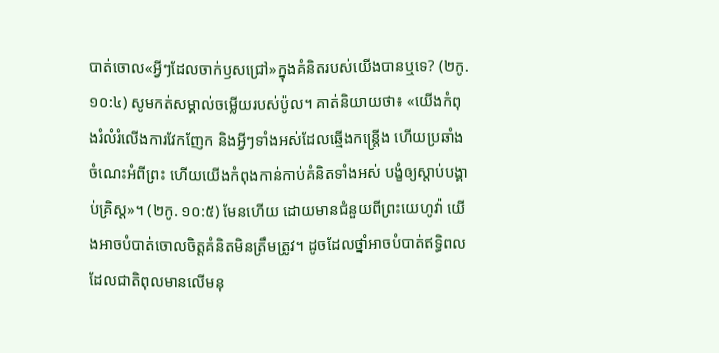បាត់ចោល«អ្វីៗដែលចាក់ឫសជ្រៅ»ក្នុងគំនិតរបស់យើងបានឬទេ? (២កូ. ១០:៤) សូមកត់សម្គាល់ចម្លើយរបស់ប៉ូល។ គាត់និយាយថា៖ «យើងកំពុងរំលំរំលើងការវែកញែក និងអ្វីៗទាំងអស់ដែលឆ្មើងកន្ត្រើង ហើយប្រឆាំងចំណេះអំពីព្រះ ហើយយើងកំពុងកាន់កាប់គំនិតទាំងអស់ បង្ខំឲ្យស្ដាប់បង្គាប់គ្រិស្ត»។ (២កូ. ១០:៥) មែនហើយ ដោយមានជំនួយពីព្រះយេហូវ៉ា យើងអាចបំបាត់ចោលចិត្តគំនិតមិនត្រឹមត្រូវ។ ដូចដែលថ្នាំអាចបំបាត់ឥទ្ធិពលដែលជាតិពុលមានលើមនុ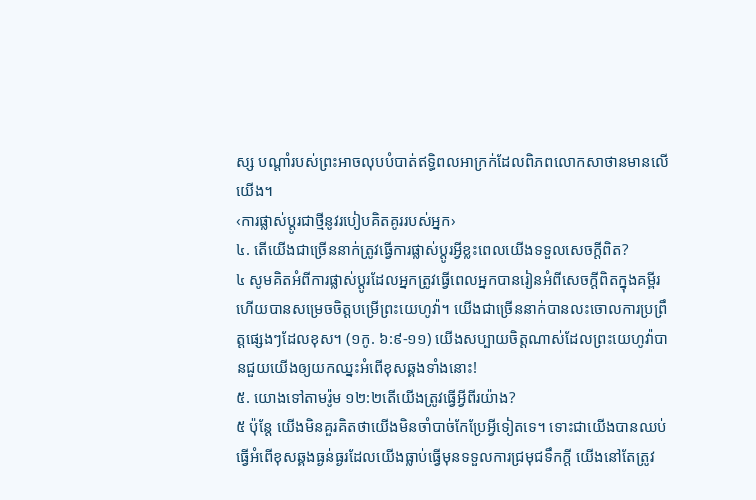ស្ស បណ្ដាំរបស់ព្រះអាចលុបបំបាត់ឥទ្ធិពលអាក្រក់ដែលពិភពលោកសាថានមានលើយើង។
‹ការផ្លាស់ប្ដូរជាថ្មីនូវរបៀបគិតគូររបស់អ្នក›
៤. តើយើងជាច្រើននាក់ត្រូវធ្វើការផ្លាស់ប្ដូរអ្វីខ្លះពេលយើងទទួលសេចក្ដីពិត?
៤ សូមគិតអំពីការផ្លាស់ប្ដូរដែលអ្នកត្រូវធ្វើពេលអ្នកបានរៀនអំពីសេចក្ដីពិតក្នុងគម្ពីរ ហើយបានសម្រេចចិត្តបម្រើព្រះយេហូវ៉ា។ យើងជាច្រើននាក់បានលះចោលការប្រព្រឹត្តផ្សេងៗដែលខុស។ (១កូ. ៦:៩-១១) យើងសប្បាយចិត្តណាស់ដែលព្រះយេហូវ៉ាបានជួយយើងឲ្យយកឈ្នះអំពើខុសឆ្គងទាំងនោះ!
៥. យោងទៅតាមរ៉ូម ១២:២តើយើងត្រូវធ្វើអ្វីពីរយ៉ាង?
៥ ប៉ុន្តែ យើងមិនគួរគិតថាយើងមិនចាំបាច់កែប្រែអ្វីទៀតទេ។ ទោះជាយើងបានឈប់ធ្វើអំពើខុសឆ្គងធ្ងន់ធ្ងរដែលយើងធ្លាប់ធ្វើមុនទទួលការជ្រមុជទឹកក្ដី យើងនៅតែត្រូវ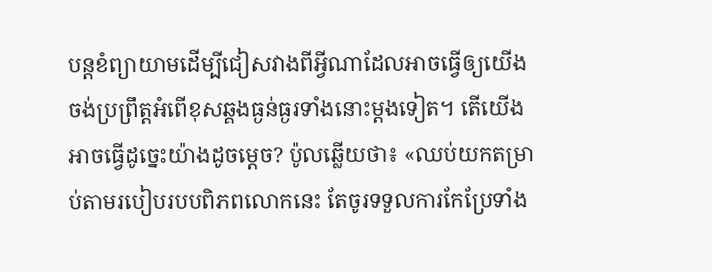បន្តខំព្យាយាមដើម្បីជៀសវាងពីអ្វីណាដែលអាចធ្វើឲ្យយើងចង់ប្រព្រឹត្តអំពើខុសឆ្គងធ្ងន់ធ្ងរទាំងនោះម្ដងទៀត។ តើយើងអាចធ្វើដូច្នេះយ៉ាងដូចម្ដេច? ប៉ូលឆ្លើយថា៖ «ឈប់យកតម្រាប់តាមរបៀបរបបពិភពលោកនេះ តែចូរទទួលការកែប្រែទាំង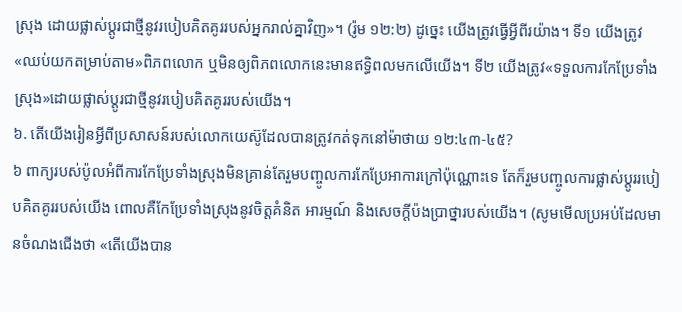ស្រុង ដោយផ្លាស់ប្ដូរជាថ្មីនូវរបៀបគិតគូររបស់អ្នករាល់គ្នាវិញ»។ (រ៉ូម ១២:២) ដូច្នេះ យើងត្រូវធ្វើអ្វីពីរយ៉ាង។ ទី១ យើងត្រូវ«ឈប់យកតម្រាប់តាម»ពិភពលោក ឬមិនឲ្យពិភពលោកនេះមានឥទ្ធិពលមកលើយើង។ ទី២ យើងត្រូវ«ទទួលការកែប្រែទាំងស្រុង»ដោយផ្លាស់ប្ដូរជាថ្មីនូវរបៀបគិតគូររបស់យើង។
៦. តើយើងរៀនអ្វីពីប្រសាសន៍របស់លោកយេស៊ូដែលបានត្រូវកត់ទុកនៅម៉ាថាយ ១២:៤៣-៤៥?
៦ ពាក្យរបស់ប៉ូលអំពីការកែប្រែទាំងស្រុងមិនគ្រាន់តែរួមបញ្ចូលការកែប្រែអាការក្រៅប៉ុណ្ណោះទេ តែក៏រួមបញ្ចូលការផ្លាស់ប្ដូររបៀបគិតគូររបស់យើង ពោលគឺកែប្រែទាំងស្រុងនូវចិត្តគំនិត អារម្មណ៍ និងសេចក្ដីប៉ងប្រាថ្នារបស់យើង។ (សូមមើលប្រអប់ដែលមានចំណងជើងថា «តើយើងបាន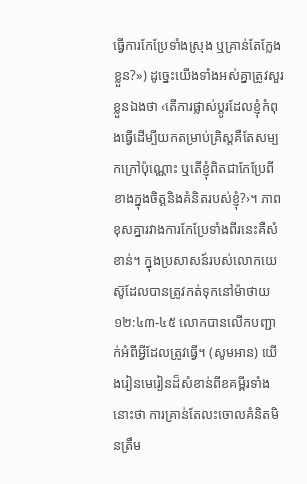ធ្វើការកែប្រែទាំងស្រុង ឬគ្រាន់តែក្លែងខ្លួន?») ដូច្នេះយើងទាំងអស់គ្នាត្រូវសួរខ្លួនឯងថា ‹តើការផ្លាស់ប្ដូរដែលខ្ញុំកំពុងធ្វើដើម្បីយកតម្រាប់គ្រិស្តគឺតែសម្បកក្រៅប៉ុណ្ណោះ ឬតើខ្ញុំពិតជាកែប្រែពីខាងក្នុងចិត្តនិងគំនិតរបស់ខ្ញុំ?›។ ភាពខុសគ្នារវាងការកែប្រែទាំងពីរនេះគឺសំខាន់។ ក្នុងប្រសាសន៍របស់លោកយេស៊ូដែលបានត្រូវកត់ទុកនៅម៉ាថាយ ១២:៤៣-៤៥ លោកបានលើកបញ្ជាក់អំពីអ្វីដែលត្រូវធ្វើ។ (សូមអាន) យើងរៀនមេរៀនដ៏សំខាន់ពីខគម្ពីរទាំងនោះថា ការគ្រាន់តែលះចោលគំនិតមិនត្រឹម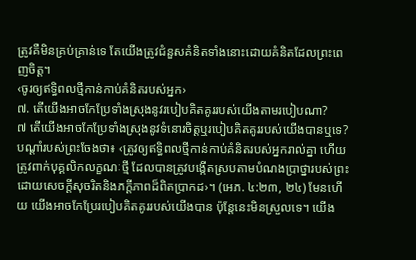ត្រូវគឺមិនគ្រប់គ្រាន់ទេ តែយើងត្រូវជំនួសគំនិតទាំងនោះដោយគំនិតដែលព្រះពេញចិត្ត។
‹ចូរឲ្យឥទ្ធិពលថ្មីកាន់កាប់គំនិតរបស់អ្នក›
៧. តើយើងអាចកែប្រែទាំងស្រុងនូវរបៀបគិតគូររបស់យើងតាមរបៀបណា?
៧ តើយើងអាចកែប្រែទាំងស្រុងនូវទំនោរចិត្តឬរបៀបគិតគូររបស់យើងបានឬទេ? បណ្ដាំរបស់ព្រះចែងថា៖ ‹ត្រូវឲ្យឥទ្ធិពលថ្មីកាន់កាប់គំនិតរបស់អ្នករាល់គ្នា ហើយត្រូវពាក់បុគ្គលិកលក្ខណៈថ្មី ដែលបានត្រូវបង្កើតស្របតាមបំណងប្រាថ្នារបស់ព្រះ ដោយសេចក្ដីសុចរិតនិងភក្ដីភាពដ៏ពិតប្រាកដ›។ (អេភ. ៤:២៣, ២៤) មែនហើយ យើងអាចកែប្រែរបៀបគិតគូររបស់យើងបាន ប៉ុន្តែនេះមិនស្រួលទេ។ យើង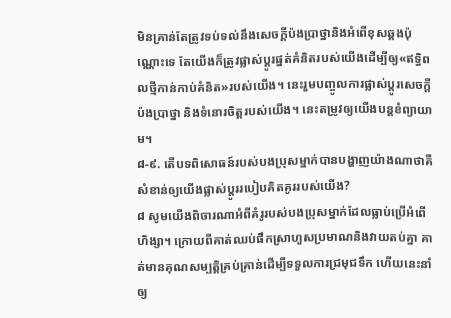មិនគ្រាន់តែត្រូវទប់ទល់នឹងសេចក្ដីប៉ងប្រាថ្នានិងអំពើខុសឆ្គងប៉ុណ្ណោះទេ តែយើងក៏ត្រូវផ្លាស់ប្ដូរផ្នត់គំនិតរបស់យើងដើម្បីឲ្យ«ឥទ្ធិពលថ្មីកាន់កាប់គំនិត»របស់យើង។ នេះរួមបញ្ចូលការផ្លាស់ប្ដូរសេចក្ដីប៉ងប្រាថ្នា និងទំនោរចិត្តរបស់យើង។ នេះតម្រូវឲ្យយើងបន្តខំព្យាយាម។
៨-៩. តើបទពិសោធន៍របស់បងប្រុសម្នាក់បានបង្ហាញយ៉ាងណាថាគឺសំខាន់ឲ្យយើងផ្លាស់ប្ដូររបៀបគិតគូររបស់យើង?
៨ សូមយើងពិចារណាអំពីគំរូរបស់បងប្រុសម្នាក់ដែលធ្លាប់ប្រើអំពើហិង្សា។ ក្រោយពីគាត់ឈប់ផឹកស្រាហួសប្រមាណនិងវាយតប់គ្នា គាត់មានគុណសម្បត្ដិគ្រប់គ្រាន់ដើម្បីទទួលការជ្រមុជទឹក ហើយនេះនាំឲ្យ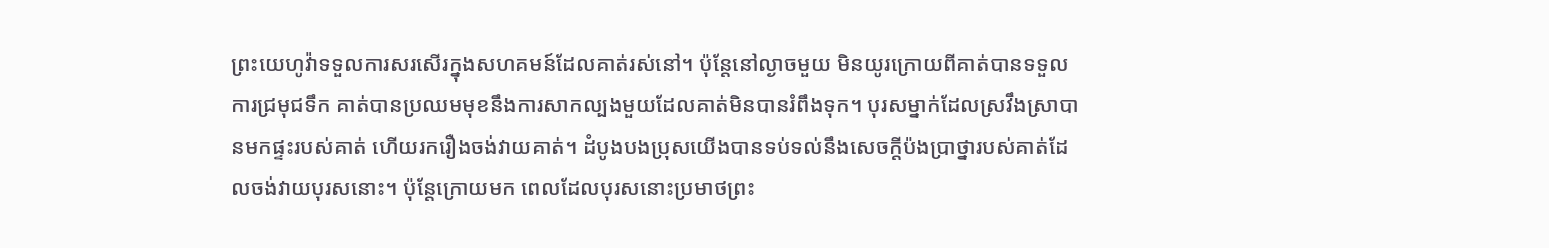ព្រះយេហូវ៉ាទទួលការសរសើរក្នុងសហគមន៍ដែលគាត់រស់នៅ។ ប៉ុន្តែនៅល្ងាចមួយ មិនយូរក្រោយពីគាត់បានទទួលការជ្រមុជទឹក គាត់បានប្រឈមមុខនឹងការសាកល្បងមួយដែលគាត់មិនបានរំពឹងទុក។ បុរសម្នាក់ដែលស្រវឹងស្រាបានមកផ្ទះរបស់គាត់ ហើយរករឿងចង់វាយគាត់។ ដំបូងបងប្រុសយើងបានទប់ទល់នឹងសេចក្ដីប៉ងប្រាថ្នារបស់គាត់ដែលចង់វាយបុរសនោះ។ ប៉ុន្តែក្រោយមក ពេលដែលបុរសនោះប្រមាថព្រះ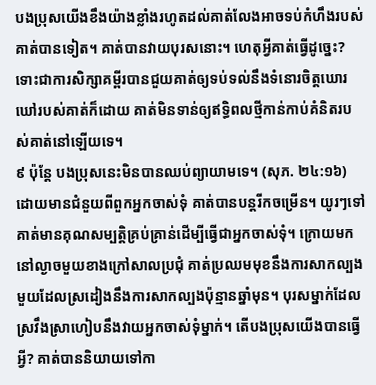បងប្រុសយើងខឹងយ៉ាងខ្លាំងរហូតដល់គាត់លែងអាចទប់កំហឹងរបស់គាត់បានទៀត។ គាត់បានវាយបុរសនោះ។ ហេតុអ្វីគាត់ធ្វើដូច្នេះ? ទោះជាការសិក្សាគម្ពីរបានជួយគាត់ឲ្យទប់ទល់នឹងទំនោរចិត្តឃោរឃៅរបស់គាត់ក៏ដោយ គាត់មិនទាន់ឲ្យឥទ្ធិពលថ្មីកាន់កាប់គំនិតរបស់គាត់នៅឡើយទេ។
៩ ប៉ុន្តែ បងប្រុសនេះមិនបានឈប់ព្យាយាមទេ។ (សុភ. ២៤:១៦) ដោយមានជំនួយពីពួកអ្នកចាស់ទុំ គាត់បានបន្តរីកចម្រើន។ យូរៗទៅ គាត់មានគុណសម្បត្ដិគ្រប់គ្រាន់ដើម្បីធ្វើជាអ្នកចាស់ទុំ។ ក្រោយមកនៅល្ងាចមួយខាងក្រៅសាលប្រជុំ គាត់ប្រឈមមុខនឹងការសាកល្បងមួយដែលស្រដៀងនឹងការសាកល្បងប៉ុន្មានឆ្នាំមុន។ បុរសម្នាក់ដែលស្រវឹងស្រាហៀបនឹងវាយអ្នកចាស់ទុំម្នាក់។ តើបងប្រុសយើងបានធ្វើអ្វី? គាត់បាននិយាយទៅកា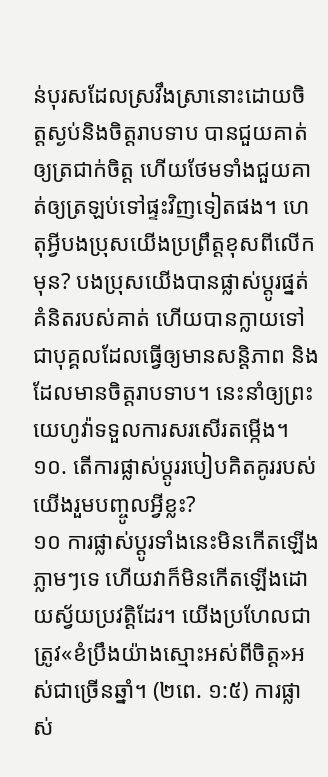ន់បុរសដែលស្រវឹងស្រានោះដោយចិត្តស្ងប់និងចិត្តរាបទាប បានជួយគាត់ឲ្យត្រជាក់ចិត្ត ហើយថែមទាំងជួយគាត់ឲ្យត្រឡប់ទៅផ្ទះវិញទៀតផង។ ហេតុអ្វីបងប្រុសយើងប្រព្រឹត្តខុសពីលើកមុន? បងប្រុសយើងបានផ្លាស់ប្ដូរផ្នត់គំនិតរបស់គាត់ ហើយបានក្លាយទៅជាបុគ្គលដែលធ្វើឲ្យមានសន្ដិភាព និងដែលមានចិត្តរាបទាប។ នេះនាំឲ្យព្រះយេហូវ៉ាទទួលការសរសើរតម្កើង។
១០. តើការផ្លាស់ប្ដូររបៀបគិតគូររបស់យើងរួមបញ្ចូលអ្វីខ្លះ?
១០ ការផ្លាស់ប្ដូរទាំងនេះមិនកើតឡើងភ្លាមៗទេ ហើយវាក៏មិនកើតឡើងដោយស្វ័យប្រវត្ដិដែរ។ យើងប្រហែលជាត្រូវ«ខំប្រឹងយ៉ាងស្មោះអស់ពីចិត្ត»អស់ជាច្រើនឆ្នាំ។ (២ពេ. ១:៥) ការផ្លាស់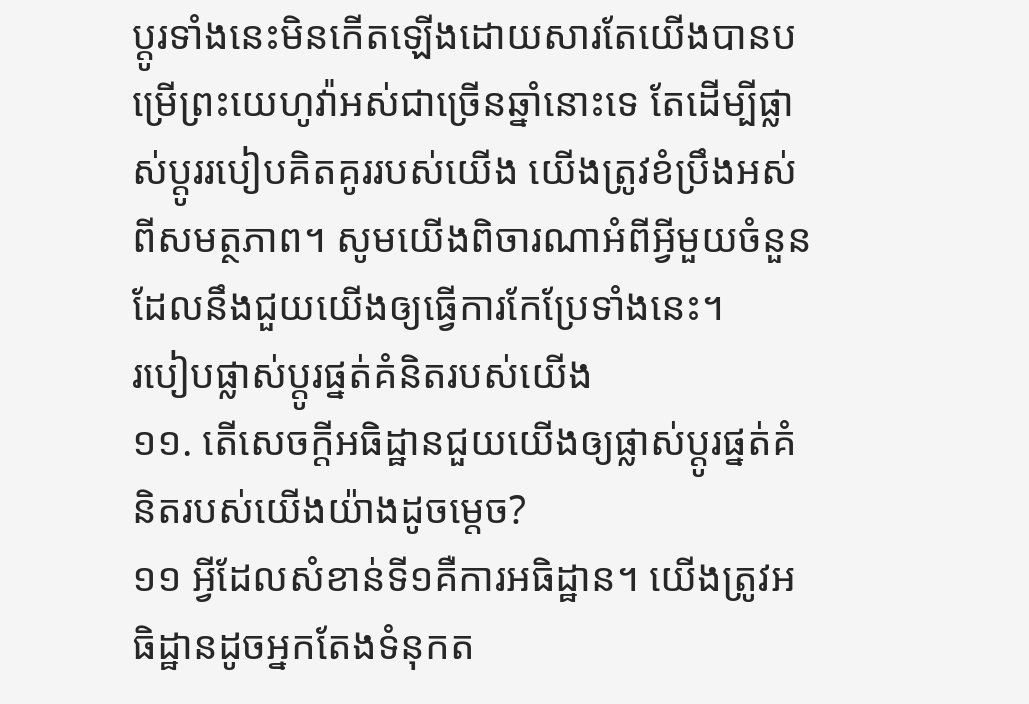ប្ដូរទាំងនេះមិនកើតឡើងដោយសារតែយើងបានបម្រើព្រះយេហូវ៉ាអស់ជាច្រើនឆ្នាំនោះទេ តែដើម្បីផ្លាស់ប្ដូររបៀបគិតគូររបស់យើង យើងត្រូវខំប្រឹងអស់ពីសមត្ថភាព។ សូមយើងពិចារណាអំពីអ្វីមួយចំនួនដែលនឹងជួយយើងឲ្យធ្វើការកែប្រែទាំងនេះ។
របៀបផ្លាស់ប្ដូរផ្នត់គំនិតរបស់យើង
១១. តើសេចក្ដីអធិដ្ឋានជួយយើងឲ្យផ្លាស់ប្ដូរផ្នត់គំនិតរបស់យើងយ៉ាងដូចម្ដេច?
១១ អ្វីដែលសំខាន់ទី១គឺការអធិដ្ឋាន។ យើងត្រូវអធិដ្ឋានដូចអ្នកតែងទំនុកត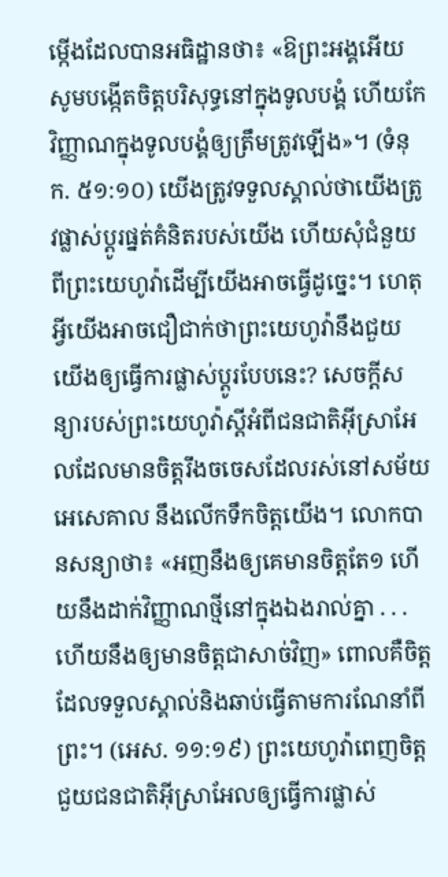ម្កើងដែលបានអធិដ្ឋានថា៖ «ឱព្រះអង្គអើយ សូមបង្កើតចិត្តបរិសុទ្ធនៅក្នុងទូលបង្គំ ហើយកែវិញ្ញាណក្នុងទូលបង្គំឲ្យត្រឹមត្រូវឡើង»។ (ទំនុក. ៥១:១០) យើងត្រូវទទួលស្គាល់ថាយើងត្រូវផ្លាស់ប្ដូរផ្នត់គំនិតរបស់យើង ហើយសុំជំនួយពីព្រះយេហូវ៉ាដើម្បីយើងអាចធ្វើដូច្នេះ។ ហេតុអ្វីយើងអាចជឿជាក់ថាព្រះយេហូវ៉ានឹងជួយយើងឲ្យធ្វើការផ្លាស់ប្ដូរបែបនេះ? សេចក្ដីសន្យារបស់ព្រះយេហូវ៉ាស្តីអំពីជនជាតិអ៊ីស្រាអែលដែលមានចិត្តរឹងចចេសដែលរស់នៅសម័យអេសេគាល នឹងលើកទឹកចិត្តយើង។ លោកបានសន្យាថា៖ «អញនឹងឲ្យគេមានចិត្តតែ១ ហើយនឹងដាក់វិញ្ញាណថ្មីនៅក្នុងឯងរាល់គ្នា . . . ហើយនឹងឲ្យមានចិត្តជាសាច់វិញ» ពោលគឺចិត្តដែលទទួលស្គាល់និងឆាប់ធ្វើតាមការណែនាំពីព្រះ។ (អេស. ១១:១៩) ព្រះយេហូវ៉ាពេញចិត្តជួយជនជាតិអ៊ីស្រាអែលឲ្យធ្វើការផ្លាស់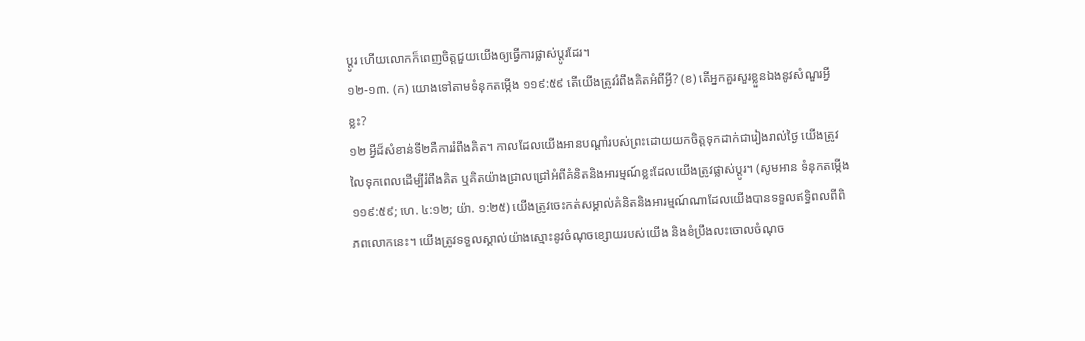ប្ដូរ ហើយលោកក៏ពេញចិត្តជួយយើងឲ្យធ្វើការផ្លាស់ប្ដូរដែរ។
១២-១៣. (ក) យោងទៅតាមទំនុកតម្កើង ១១៩:៥៩ តើយើងត្រូវរំពឹងគិតអំពីអ្វី? (ខ) តើអ្នកគួរសួរខ្លួនឯងនូវសំណួរអ្វីខ្លះ?
១២ អ្វីដ៏សំខាន់ទី២គឺការរំពឹងគិត។ កាលដែលយើងអានបណ្ដាំរបស់ព្រះដោយយកចិត្តទុកដាក់ជារៀងរាល់ថ្ងៃ យើងត្រូវលៃទុកពេលដើម្បីរំពឹងគិត ឬគិតយ៉ាងជ្រាលជ្រៅអំពីគំនិតនិងអារម្មណ៍ខ្លះដែលយើងត្រូវផ្លាស់ប្ដូរ។ (សូមអាន ទំនុកតម្កើង ១១៩:៥៩; ហេ. ៤:១២; យ៉ា. ១:២៥) យើងត្រូវចេះកត់សម្គាល់គំនិតនិងអារម្មណ៍ណាដែលយើងបានទទួលឥទ្ធិពលពីពិភពលោកនេះ។ យើងត្រូវទទួលស្គាល់យ៉ាងស្មោះនូវចំណុចខ្សោយរបស់យើង និងខំប្រឹងលះចោលចំណុច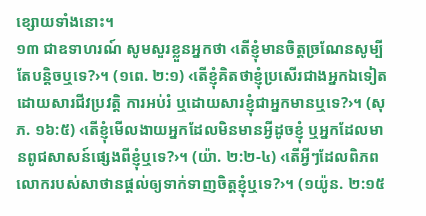ខ្សោយទាំងនោះ។
១៣ ជាឧទាហរណ៍ សូមសួរខ្លួនអ្នកថា ‹តើខ្ញុំមានចិត្តច្រណែនសូម្បីតែបន្ដិចឬទេ?›។ (១ពេ. ២:១) ‹តើខ្ញុំគិតថាខ្ញុំប្រសើរជាងអ្នកឯទៀតដោយសារជីវប្រវត្ដិ ការអប់រំ ឬដោយសារខ្ញុំជាអ្នកមានឬទេ?›។ (សុភ. ១៦:៥) ‹តើខ្ញុំមើលងាយអ្នកដែលមិនមានអ្វីដូចខ្ញុំ ឬអ្នកដែលមានពូជសាសន៍ផ្សេងពីខ្ញុំឬទេ?›។ (យ៉ា. ២:២-៤) ‹តើអ្វីៗដែលពិភពលោករបស់សាថានផ្ដល់ឲ្យទាក់ទាញចិត្តខ្ញុំឬទេ?›។ (១យ៉ូន. ២:១៥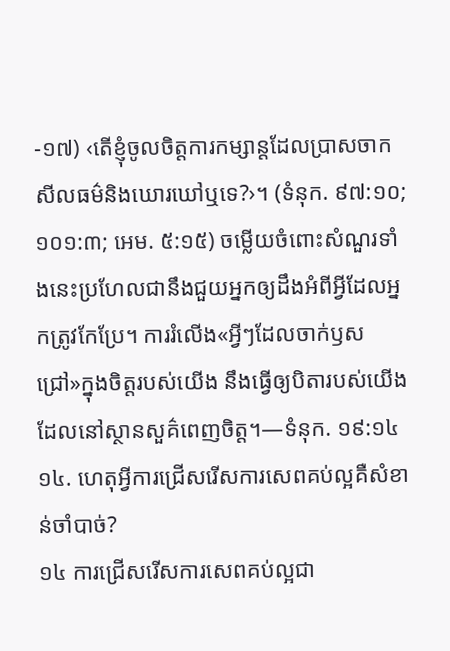-១៧) ‹តើខ្ញុំចូលចិត្តការកម្សាន្តដែលប្រាសចាកសីលធម៌និងឃោរឃៅឬទេ?›។ (ទំនុក. ៩៧:១០; ១០១:៣; អេម. ៥:១៥) ចម្លើយចំពោះសំណួរទាំងនេះប្រហែលជានឹងជួយអ្នកឲ្យដឹងអំពីអ្វីដែលអ្នកត្រូវកែប្រែ។ ការរំលើង«អ្វីៗដែលចាក់ឫសជ្រៅ»ក្នុងចិត្តរបស់យើង នឹងធ្វើឲ្យបិតារបស់យើងដែលនៅស្ថានសួគ៌ពេញចិត្ត។—ទំនុក. ១៩:១៤
១៤. ហេតុអ្វីការជ្រើសរើសការសេពគប់ល្អគឺសំខាន់ចាំបាច់?
១៤ ការជ្រើសរើសការសេពគប់ល្អជា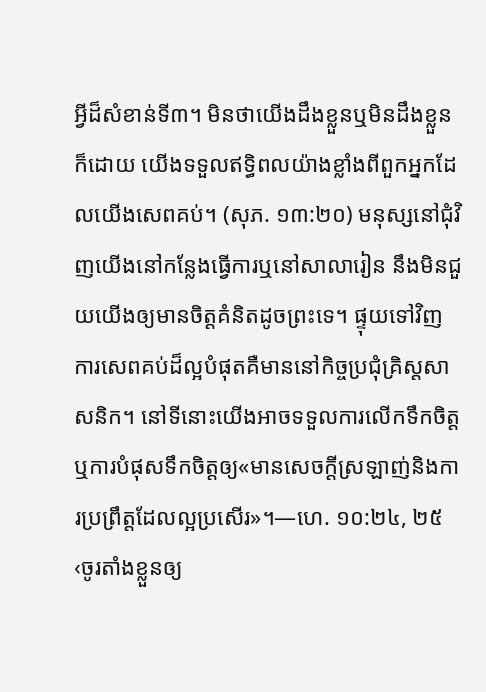អ្វីដ៏សំខាន់ទី៣។ មិនថាយើងដឹងខ្លួនឬមិនដឹងខ្លួនក៏ដោយ យើងទទួលឥទ្ធិពលយ៉ាងខ្លាំងពីពួកអ្នកដែលយើងសេពគប់។ (សុភ. ១៣:២០) មនុស្សនៅជុំវិញយើងនៅកន្លែងធ្វើការឬនៅសាលារៀន នឹងមិនជួយយើងឲ្យមានចិត្តគំនិតដូចព្រះទេ។ ផ្ទុយទៅវិញ ការសេពគប់ដ៏ល្អបំផុតគឺមាននៅកិច្ចប្រជុំគ្រិស្តសាសនិក។ នៅទីនោះយើងអាចទទួលការលើកទឹកចិត្ត ឬការបំផុសទឹកចិត្តឲ្យ«មានសេចក្ដីស្រឡាញ់និងការប្រព្រឹត្តដែលល្អប្រសើរ»។—ហេ. ១០:២៤, ២៥
‹ចូរតាំងខ្លួនឲ្យ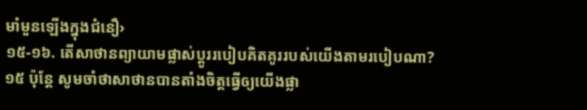មាំមួនឡើងក្នុងជំនឿ›
១៥-១៦. តើសាថានព្យាយាមផ្លាស់ប្ដូររបៀបគិតគូររបស់យើងតាមរបៀបណា?
១៥ ប៉ុន្តែ សូមចាំថាសាថានបានតាំងចិត្តធ្វើឲ្យយើងផ្លា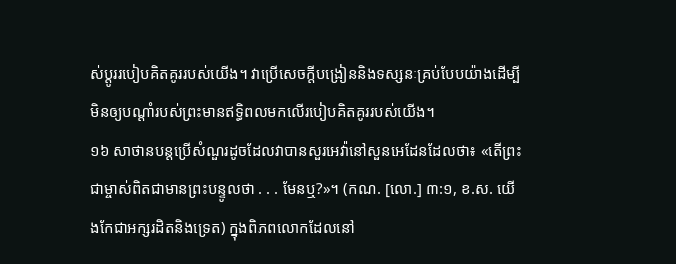ស់ប្ដូររបៀបគិតគូររបស់យើង។ វាប្រើសេចក្ដីបង្រៀននិងទស្សនៈគ្រប់បែបយ៉ាងដើម្បីមិនឲ្យបណ្ដាំរបស់ព្រះមានឥទ្ធិពលមកលើរបៀបគិតគូររបស់យើង។
១៦ សាថានបន្តប្រើសំណួរដូចដែលវាបានសួរអេវ៉ានៅសួនអេដែនដែលថា៖ «តើព្រះជាម្ចាស់ពិតជាមានព្រះបន្ទូលថា . . . មែនឬ?»។ (កណ. [លោ.] ៣:១, ខ.ស. យើងកែជាអក្សរដិតនិងទ្រេត) ក្នុងពិភពលោកដែលនៅ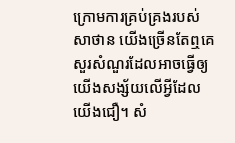ក្រោមការគ្រប់គ្រងរបស់សាថាន យើងច្រើនតែឮគេសួរសំណួរដែលអាចធ្វើឲ្យយើងសង្ស័យលើអ្វីដែលយើងជឿ។ សំ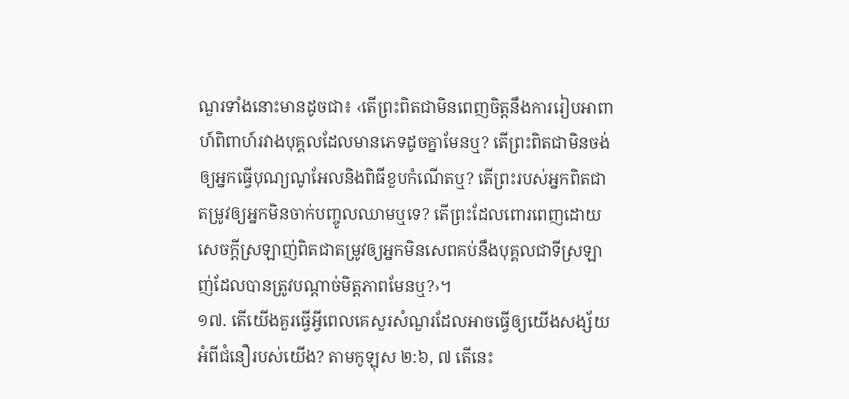ណួរទាំងនោះមានដូចជា៖ ‹តើព្រះពិតជាមិនពេញចិត្តនឹងការរៀបអាពាហ៍ពិពាហ៍រវាងបុគ្គលដែលមានភេទដូចគ្នាមែនឬ? តើព្រះពិតជាមិនចង់ឲ្យអ្នកធ្វើបុណ្យណូអែលនិងពិធីខួបកំណើតឬ? តើព្រះរបស់អ្នកពិតជាតម្រូវឲ្យអ្នកមិនចាក់បញ្ចូលឈាមឬទេ? តើព្រះដែលពោរពេញដោយសេចក្ដីស្រឡាញ់ពិតជាតម្រូវឲ្យអ្នកមិនសេពគប់នឹងបុគ្គលជាទីស្រឡាញ់ដែលបានត្រូវបណ្ដាច់មិត្តភាពមែនឬ?›។
១៧. តើយើងគួរធ្វើអ្វីពេលគេសួរសំណួរដែលអាចធ្វើឲ្យយើងសង្ស័យអំពីជំនឿរបស់យើង? តាមកូឡុស ២:៦, ៧ តើនេះ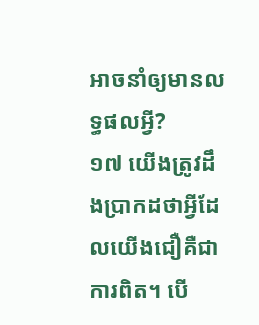អាចនាំឲ្យមានលទ្ធផលអ្វី?
១៧ យើងត្រូវដឹងប្រាកដថាអ្វីដែលយើងជឿគឺជាការពិត។ បើ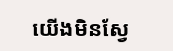យើងមិនស្វែ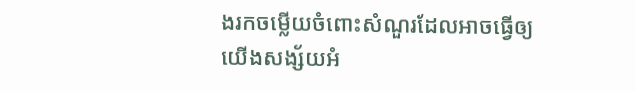ងរកចម្លើយចំពោះសំណួរដែលអាចធ្វើឲ្យយើងសង្ស័យអំ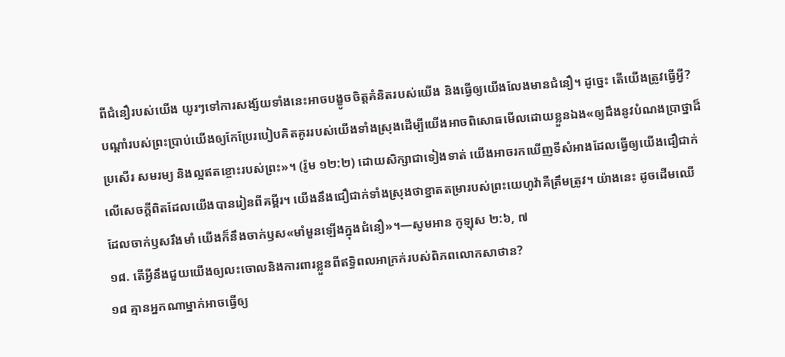ពីជំនឿរបស់យើង យូរៗទៅការសង្ស័យទាំងនេះអាចបង្ខូចចិត្តគំនិតរបស់យើង និងធ្វើឲ្យយើងលែងមានជំនឿ។ ដូច្នេះ តើយើងត្រូវធ្វើអ្វី? បណ្ដាំរបស់ព្រះប្រាប់យើងឲ្យកែប្រែរបៀបគិតគូររបស់យើងទាំងស្រុងដើម្បីយើងអាចពិសោធមើលដោយខ្លួនឯង«ឲ្យដឹងនូវបំណងប្រាថ្នាដ៏ប្រសើរ សមរម្យ និងល្អឥតខ្ចោះរបស់ព្រះ»។ (រ៉ូម ១២:២) ដោយសិក្សាជាទៀងទាត់ យើងអាចរកឃើញទីសំអាងដែលធ្វើឲ្យយើងជឿជាក់លើសេចក្ដីពិតដែលយើងបានរៀនពីគម្ពីរ។ យើងនឹងជឿជាក់ទាំងស្រុងថាខ្នាតតម្រារបស់ព្រះយេហូវ៉ាគឺត្រឹមត្រូវ។ យ៉ាងនេះ ដូចដើមឈើដែលចាក់ឫសរឹងមាំ យើងក៏នឹងចាក់ឫស«មាំមួនឡើងក្នុងជំនឿ»។—សូមអាន កូឡុស ២:៦, ៧
១៨. តើអ្វីនឹងជួយយើងឲ្យលះចោលនិងការពារខ្លួនពីឥទ្ធិពលអាក្រក់របស់ពិភពលោកសាថាន?
១៨ គ្មានអ្នកណាម្នាក់អាចធ្វើឲ្យ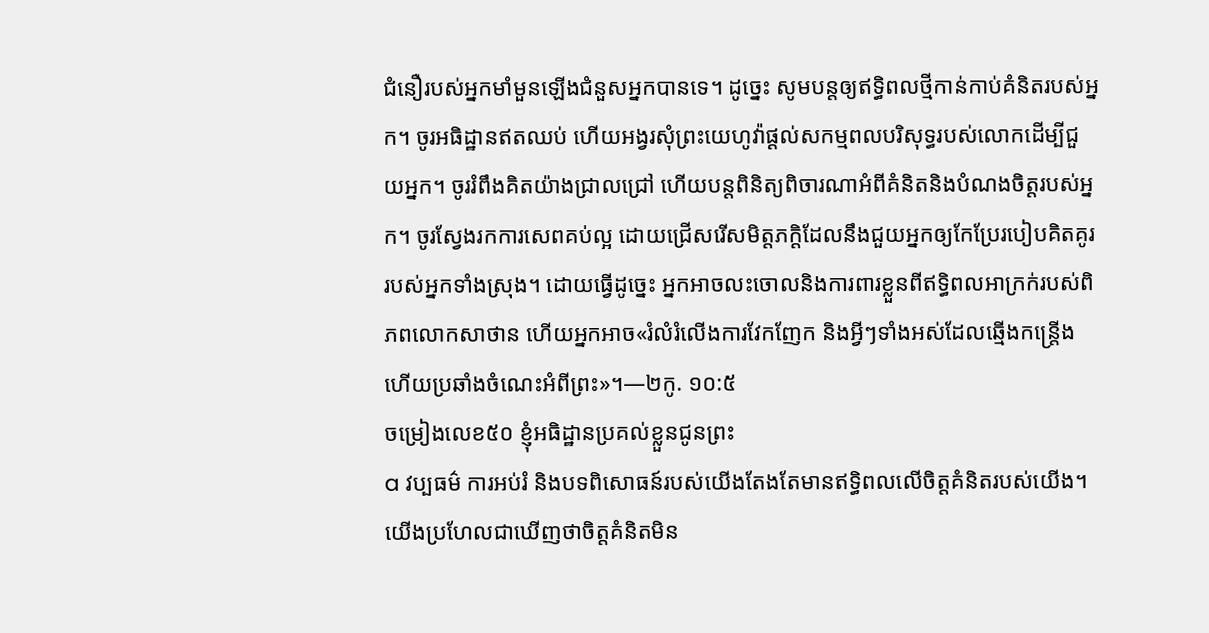ជំនឿរបស់អ្នកមាំមួនឡើងជំនួសអ្នកបានទេ។ ដូច្នេះ សូមបន្តឲ្យឥទ្ធិពលថ្មីកាន់កាប់គំនិតរបស់អ្នក។ ចូរអធិដ្ឋានឥតឈប់ ហើយអង្វរសុំព្រះយេហូវ៉ាផ្ដល់សកម្មពលបរិសុទ្ធរបស់លោកដើម្បីជួយអ្នក។ ចូររំពឹងគិតយ៉ាងជ្រាលជ្រៅ ហើយបន្តពិនិត្យពិចារណាអំពីគំនិតនិងបំណងចិត្តរបស់អ្នក។ ចូរស្វែងរកការសេពគប់ល្អ ដោយជ្រើសរើសមិត្តភក្ដិដែលនឹងជួយអ្នកឲ្យកែប្រែរបៀបគិតគូររបស់អ្នកទាំងស្រុង។ ដោយធ្វើដូច្នេះ អ្នកអាចលះចោលនិងការពារខ្លួនពីឥទ្ធិពលអាក្រក់របស់ពិភពលោកសាថាន ហើយអ្នកអាច«រំលំរំលើងការវែកញែក និងអ្វីៗទាំងអស់ដែលឆ្មើងកន្ត្រើង ហើយប្រឆាំងចំណេះអំពីព្រះ»។—២កូ. ១០:៥
ចម្រៀងលេខ៥០ ខ្ញុំអធិដ្ឋានប្រគល់ខ្លួនជូនព្រះ
a វប្បធម៌ ការអប់រំ និងបទពិសោធន៍របស់យើងតែងតែមានឥទ្ធិពលលើចិត្តគំនិតរបស់យើង។ យើងប្រហែលជាឃើញថាចិត្តគំនិតមិន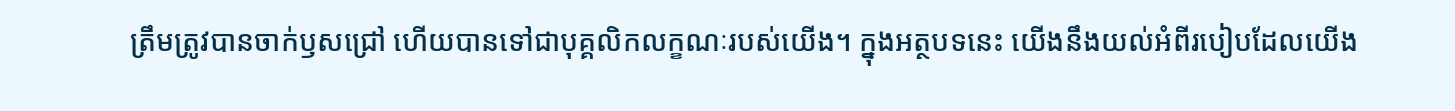ត្រឹមត្រូវបានចាក់ឫសជ្រៅ ហើយបានទៅជាបុគ្គលិកលក្ខណៈរបស់យើង។ ក្នុងអត្ថបទនេះ យើងនឹងយល់អំពីរបៀបដែលយើង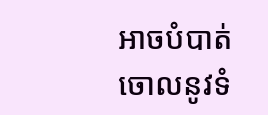អាចបំបាត់ចោលនូវទំ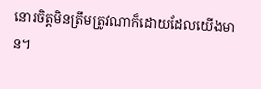នោរចិត្តមិនត្រឹមត្រូវណាក៏ដោយដែលយើងមាន។